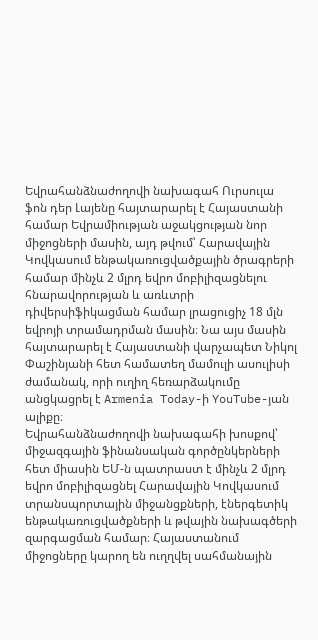Եվրահանձնաժողովի նախագահ Ուրսուլա ֆոն դեր Լայենը հայտարարել է Հայաստանի համար Եվրամիության աջակցության նոր միջոցների մասին, այդ թվում՝ Հարավային Կովկասում ենթակառուցվածքային ծրագրերի համար մինչև 2 մլրդ եվրո մոբիլիզացնելու հնարավորության և առևտրի դիվերսիֆիկացման համար լրացուցիչ 18 մլն եվրոյի տրամադրման մասին։ Նա այս մասին հայտարարել է Հայաստանի վարչապետ Նիկոլ Փաշինյանի հետ համատեղ մամուլի ասուլիսի ժամանակ, որի ուղիղ հեռարձակումը անցկացրել է Armenia Today-ի YouTube-յան ալիքը։
Եվրահանձնաժողովի նախագահի խոսքով՝ միջազգային ֆինանսական գործընկերների հետ միասին ԵՄ-ն պատրաստ է մինչև 2 մլրդ եվրո մոբիլիզացնել Հարավային Կովկասում տրանսպորտային միջանցքների, էներգետիկ ենթակառուցվածքների և թվային նախագծերի զարգացման համար։ Հայաստանում միջոցները կարող են ուղղվել սահմանային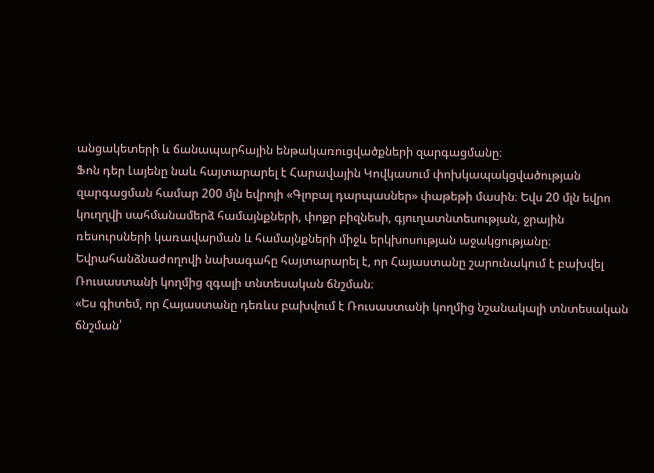անցակետերի և ճանապարհային ենթակառուցվածքների զարգացմանը։
Ֆոն դեր Լայենը նաև հայտարարել է Հարավային Կովկասում փոխկապակցվածության զարգացման համար 200 մլն եվրոյի «Գլոբալ դարպասներ» փաթեթի մասին։ Եվս 20 մլն եվրո կուղղվի սահմանամերձ համայնքների, փոքր բիզնեսի, գյուղատնտեսության, ջրային ռեսուրսների կառավարման և համայնքների միջև երկխոսության աջակցությանը։
Եվրահանձնաժողովի նախագահը հայտարարել է, որ Հայաստանը շարունակում է բախվել Ռուսաստանի կողմից զգալի տնտեսական ճնշման։
«Ես գիտեմ, որ Հայաստանը դեռևս բախվում է Ռուսաստանի կողմից նշանակալի տնտեսական ճնշման՝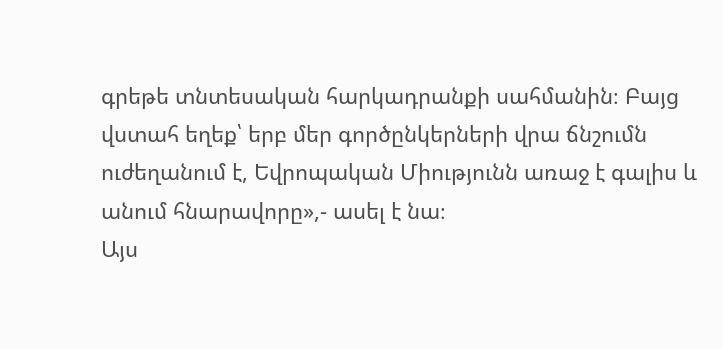գրեթե տնտեսական հարկադրանքի սահմանին։ Բայց վստահ եղեք՝ երբ մեր գործընկերների վրա ճնշումն ուժեղանում է, Եվրոպական Միությունն առաջ է գալիս և անում հնարավորը»,- ասել է նա։
Այս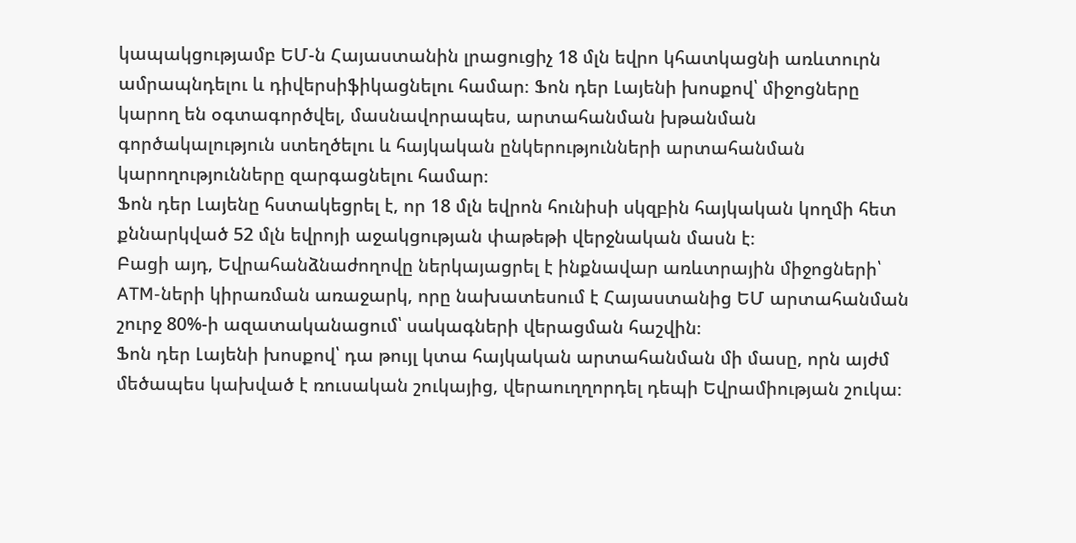կապակցությամբ ԵՄ-ն Հայաստանին լրացուցիչ 18 մլն եվրո կհատկացնի առևտուրն ամրապնդելու և դիվերսիֆիկացնելու համար։ Ֆոն դեր Լայենի խոսքով՝ միջոցները կարող են օգտագործվել, մասնավորապես, արտահանման խթանման գործակալություն ստեղծելու և հայկական ընկերությունների արտահանման կարողությունները զարգացնելու համար։
Ֆոն դեր Լայենը հստակեցրել է, որ 18 մլն եվրոն հունիսի սկզբին հայկական կողմի հետ քննարկված 52 մլն եվրոյի աջակցության փաթեթի վերջնական մասն է։
Բացի այդ, Եվրահանձնաժողովը ներկայացրել է ինքնավար առևտրային միջոցների՝ ATM-ների կիրառման առաջարկ, որը նախատեսում է Հայաստանից ԵՄ արտահանման շուրջ 80%-ի ազատականացում՝ սակագների վերացման հաշվին։
Ֆոն դեր Լայենի խոսքով՝ դա թույլ կտա հայկական արտահանման մի մասը, որն այժմ մեծապես կախված է ռուսական շուկայից, վերաուղղորդել դեպի Եվրամիության շուկա։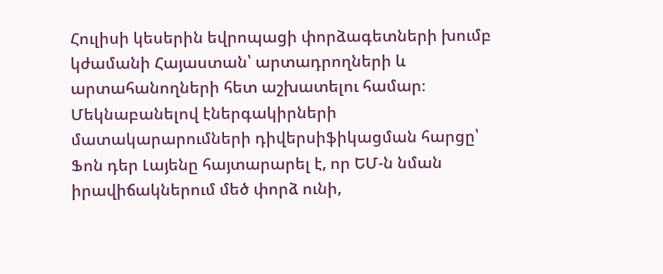Հուլիսի կեսերին եվրոպացի փորձագետների խումբ կժամանի Հայաստան՝ արտադրողների և արտահանողների հետ աշխատելու համար։
Մեկնաբանելով էներգակիրների մատակարարումների դիվերսիֆիկացման հարցը՝ Ֆոն դեր Լայենը հայտարարել է, որ ԵՄ-ն նման իրավիճակներում մեծ փորձ ունի,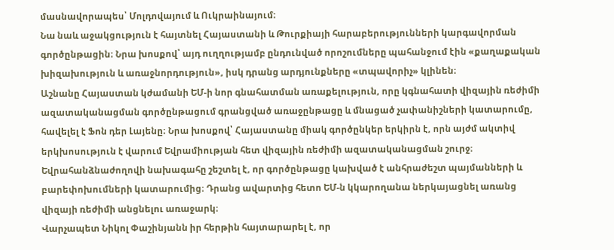մասնավորապես՝ Մոլդովայում և Ուկրաինայում։
Նա նաև աջակցություն է հայտնել Հայաստանի և Թուրքիայի հարաբերությունների կարգավորման գործընթացին։ Նրա խոսքով՝ այդ ուղղությամբ ընդունված որոշումները պահանջում էին «քաղաքական խիզախություն և առաջնորդություն», իսկ դրանց արդյունքները «տպավորիչ» կլինեն։
Աշնանը Հայաստան կժամանի ԵՄ-ի նոր գնահատման առաքելություն, որը կգնահատի վիզային ռեժիմի ազատականացման գործընթացում գրանցված առաջընթացը և մնացած չափանիշների կատարումը, հավելել է Ֆոն դեր Լայենը։ Նրա խոսքով՝ Հայաստանը միակ գործընկեր երկիրն է, որն այժմ ակտիվ երկխոսություն է վարում Եվրամիության հետ վիզային ռեժիմի ազատականացման շուրջ։ Եվրահանձնաժողովի նախագահը շեշտել է, որ գործընթացը կախված է անհրաժեշտ պայմանների և բարեփոխումների կատարումից։ Դրանց ավարտից հետո ԵՄ-ն կկարողանա ներկայացնել առանց վիզայի ռեժիմի անցնելու առաջարկ։
Վարչապետ Նիկոլ Փաշինյանն իր հերթին հայտարարել է, որ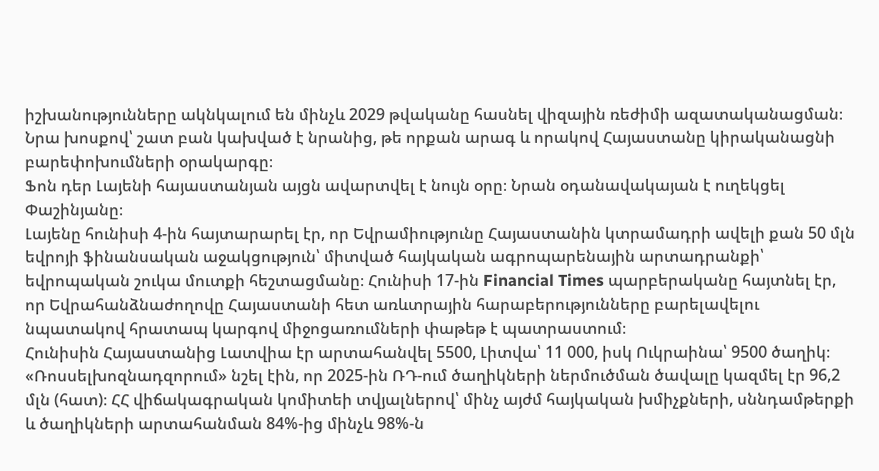իշխանությունները ակնկալում են մինչև 2029 թվականը հասնել վիզային ռեժիմի ազատականացման։ Նրա խոսքով՝ շատ բան կախված է նրանից, թե որքան արագ և որակով Հայաստանը կիրականացնի բարեփոխումների օրակարգը։
Ֆոն դեր Լայենի հայաստանյան այցն ավարտվել է նույն օրը։ Նրան օդանավակայան է ուղեկցել Փաշինյանը։
Լայենը հունիսի 4-ին հայտարարել էր, որ Եվրամիությունը Հայաստանին կտրամադրի ավելի քան 50 մլն եվրոյի ֆինանսական աջակցություն՝ միտված հայկական ագրոպարենային արտադրանքի՝ եվրոպական շուկա մուտքի հեշտացմանը։ Հունիսի 17-ին Financial Times պարբերականը հայտնել էր, որ Եվրահանձնաժողովը Հայաստանի հետ առևտրային հարաբերությունները բարելավելու նպատակով հրատապ կարգով միջոցառումների փաթեթ է պատրաստում։
Հունիսին Հայաստանից Լատվիա էր արտահանվել 5500, Լիտվա՝ 11 000, իսկ Ուկրաինա՝ 9500 ծաղիկ։ «Ռոսսելխոզնադզորում» նշել էին, որ 2025-ին ՌԴ-ում ծաղիկների ներմուծման ծավալը կազմել էր 96,2 մլն (հատ)։ ՀՀ վիճակագրական կոմիտեի տվյալներով՝ մինչ այժմ հայկական խմիչքների, սննդամթերքի և ծաղիկների արտահանման 84%-ից մինչև 98%-ն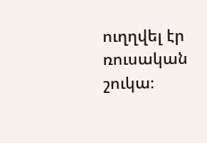ուղղվել էր ռուսական շուկա։